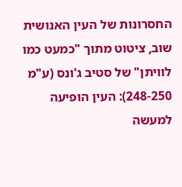החסרונות של העין האנושית
שוב, ציטוט מתוך "כמעט כמו לוויתן" של סטיב ג'ונס (ע"מ 248-250): העין הופיעה למעשה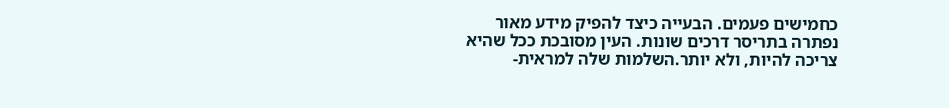כחמישים פעמים. הבעייה כיצד להפיק מידע מאור נפתרה בתריסר דרכים שונות. העין מסובכת ככל שהיא צריכה להיות, ולא יותר.השלמות שלה למראית-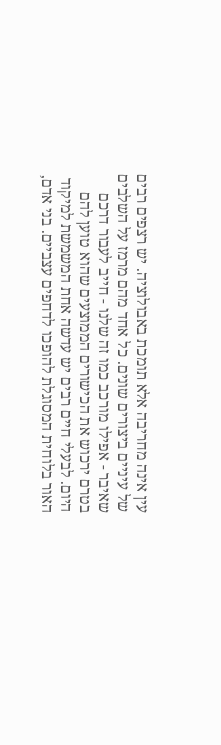עין אינה מחריבה אלא תומכת באבולוציה. יש רצפים רבים של עיניים ביצורים שונים. כל אחד מהם מרמז על השלבים שאיבר - אפילו מורכב כמו זה שלנו - חייב לעבור דרכם בטרם ירכוש את הכישורים הממוצעים שהוא טוען להם היום. לבעלי חיים רבים יש עדשה אחת המשמשת למיקוד האור בלוחית המסוגלת להופכו לדחפים עצביים. בני אדם,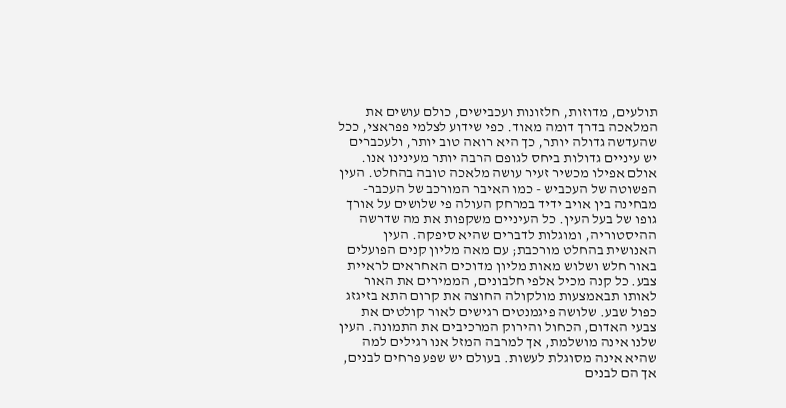תולעים, מדוזות, חלזונות ועכבישים, כולם עושים את המלאכה בדרך דומה מאוד. כפי שידוע לצלמי פפראצי, ככל שהעדשה גדולה יותר, כך היא רואה טוב יותר, ולעכברים יש עיניים גדולות ביחס לגופם הרבה יותר מעינינו אנו. אולם אפילו מכשיר זעיר עושה מלאכה טובה בהחלט. העין הפשוטה של העכביש - כמו האיבר המורכב של העכבר- מבחינה בין אויב ידיד במרחק העולה פי שלושים על אורך גופו של בעל העין. כל העיניים משקפות את מה שדרשה ההיסטוריה, ומוגלות לדברים שהיא סיפקה. העין האנושית בהחלט מורכבת; עם מאה מליון קנים הפועלים באור חלש ושלוש מאות מליון מדוכים האחראים לראיית צבע. כל קנה מכיל אלפי חלבונים, הממירים את האור לאותו תבאמצעות מולקולה החוצה את קרום התא בזיגזג כפול שבע. שלושה פיגמנטים רגישים לאור קולטים את צבעי האדום, הכחול והירוק המרכיבים את התמונה. העין שלנו אינה מושלמת, אך למרבה המזל אנו רגילים למה שהיא אינה מסוגלת לעשות. בעולם יש שפע פרחים לבנים, אך הם לבנים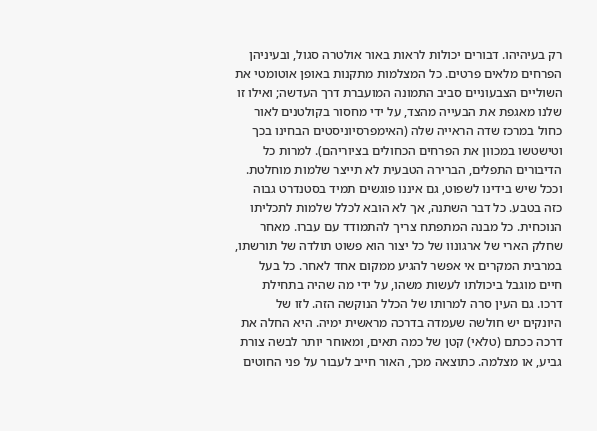רק בעיהיהו. דבורים יכולות לראות באור אולטרה סגול, ובעיניהן הפרחים מלאים פרטים. כל המצלמות מתקנות באופן אוטומטי את השוליים הצבעוניים סביב התמונה המועברת דרך העדשה; ואילו זו שלנו מאגפת את הבעייה מהצד, על ידי מחסור בקולטנים לאור כחול במרכז שדה הראייה שלה (האימפרסיוניסטים הבחינו בכך וטישטשו במכוון את הפרחים הכחולים בציוריהם). למרות כל הדיבורים התפלים, הברירה הטבעית לא תייצר שלמות מוחלטת. וככל שיש בידינו לשפוט, גם איננו פוגשים תמיד בסטנדרט גבוה כזה בטבע. כל דבר השתנה, אך לא הובא לכלל שלמות לתכליתו הנוכחית. כל מבנה המתפתח צריך להתמודד עם עברו. מאחר שחלק הארי של ארגונוו של כל יצור הוא פשוט תולדה של תורשתו, במרבית המקרים אי אפשר להגיע ממקום אחד לאחר. כל בעל חיים מוגבל ביכולתו לעשות משהו, על ידי מה שהיה בתחילת דרכו. גם העין סרה למרותו של הכלל הנוקשה הזה. לזו של היונקים יש חולשה שעמדה בדרכה מראשית ימיה. היא החלה את דרכה ככתם (טלאי) קטן של כמה תאים, ומאוחר יותר לבשה צורת גביע, או מצלמה. כתוצאה מכך, האור חייב לעבור על פני החוטים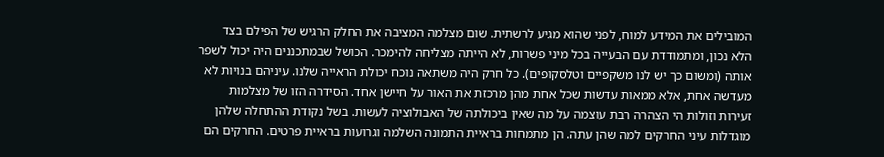המובילים את המידע למוח, לפני שהוא מגיע לרשתית. שום מצלמה המציבה את החלק הרגיש של הפילם בצד הלא נכון, ומתמודדת עם הבעייה בכל מיני פשרות, לא הייתה מצליחה להימכר. הכושל שבמתכננים היה יכול לשפר אותה (ומשום כך יש לנו משקפיים וטלסקופים). כל חרק היה משתאה נוכח יכולת הראייה שלנו. עיניהם בנויות לא מעדשה אחת, אלא ממאות עדשות שכל אחת מהן מרכזת את האור על חיישן אחד. הסידרה הזו של מצלמות זעירות וזולות הי הצהרה רבת עוצמה על מה שאין ביכולתה של האבולוציה לעשות. בשל נקודת ההתחלה שלהן מוגדלות עיני החרקים למה שהן עתה. הן מתמחות בראיית התמונה השלמה וגרועות בראיית פרטים. החרקים הם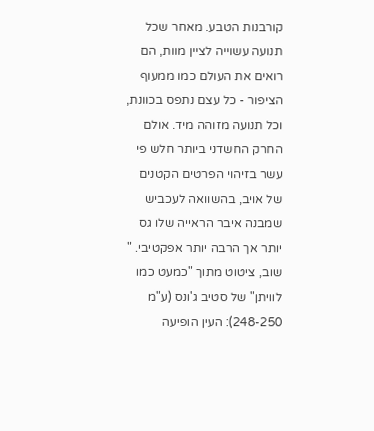קורבנות הטבע. מאחר שכל תנועה עשוייה לציין מוות, הם רואים את העולם כמו ממעוף הציפור - כל עצם נתפס בכוונת, וכל תנועה מזוהה מיד. אולם החרק החשדני ביותר חלש פי עשר בזיהוי הפרטים הקטנים של אויב, בהשוואה לעכביש שמבנה איבר הראייה שלו גס יותר אך הרבה יותר אפקטיבי. "
שוב, ציטוט מתוך "כמעט כמו לוויתן" של סטיב ג'ונס (ע"מ 248-250): העין הופיעה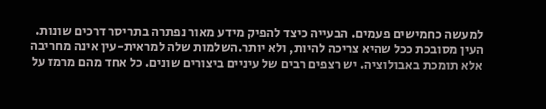למעשה כחמישים פעמים. הבעייה כיצד להפיק מידע מאור נפתרה בתריסר דרכים שונות. העין מסובכת ככל שהיא צריכה להיות, ולא יותר.השלמות שלה למראית-עין אינה מחריבה אלא תומכת באבולוציה. יש רצפים רבים של עיניים ביצורים שונים. כל אחד מהם מרמז על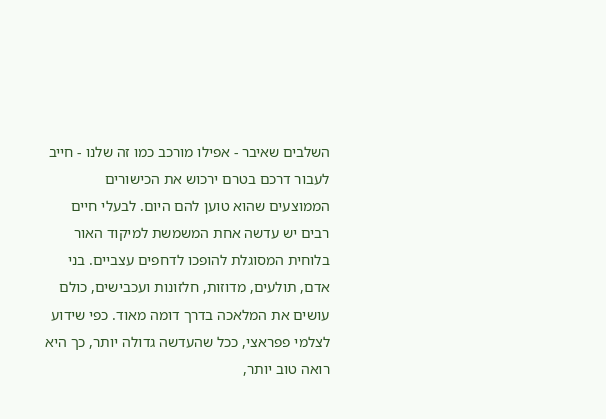השלבים שאיבר - אפילו מורכב כמו זה שלנו - חייב לעבור דרכם בטרם ירכוש את הכישורים הממוצעים שהוא טוען להם היום. לבעלי חיים רבים יש עדשה אחת המשמשת למיקוד האור בלוחית המסוגלת להופכו לדחפים עצביים. בני אדם, תולעים, מדוזות, חלזונות ועכבישים, כולם עושים את המלאכה בדרך דומה מאוד. כפי שידוע לצלמי פפראצי, ככל שהעדשה גדולה יותר, כך היא רואה טוב יותר,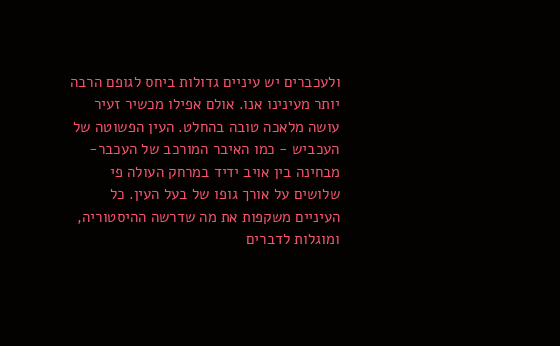ולעכברים יש עיניים גדולות ביחס לגופם הרבה יותר מעינינו אנו. אולם אפילו מכשיר זעיר עושה מלאכה טובה בהחלט. העין הפשוטה של העכביש - כמו האיבר המורכב של העכבר- מבחינה בין אויב ידיד במרחק העולה פי שלושים על אורך גופו של בעל העין. כל העיניים משקפות את מה שדרשה ההיסטוריה, ומוגלות לדברים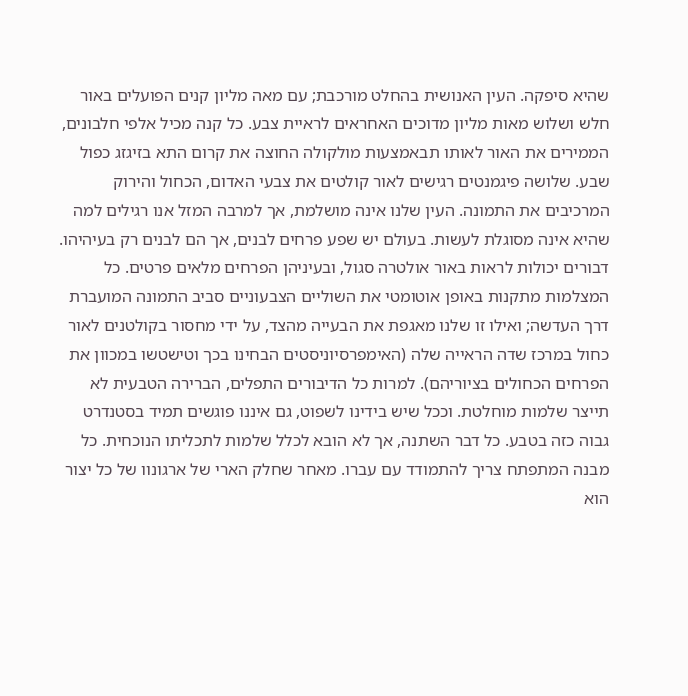שהיא סיפקה. העין האנושית בהחלט מורכבת; עם מאה מליון קנים הפועלים באור חלש ושלוש מאות מליון מדוכים האחראים לראיית צבע. כל קנה מכיל אלפי חלבונים, הממירים את האור לאותו תבאמצעות מולקולה החוצה את קרום התא בזיגזג כפול שבע. שלושה פיגמנטים רגישים לאור קולטים את צבעי האדום, הכחול והירוק המרכיבים את התמונה. העין שלנו אינה מושלמת, אך למרבה המזל אנו רגילים למה שהיא אינה מסוגלת לעשות. בעולם יש שפע פרחים לבנים, אך הם לבנים רק בעיהיהו. דבורים יכולות לראות באור אולטרה סגול, ובעיניהן הפרחים מלאים פרטים. כל המצלמות מתקנות באופן אוטומטי את השוליים הצבעוניים סביב התמונה המועברת דרך העדשה; ואילו זו שלנו מאגפת את הבעייה מהצד, על ידי מחסור בקולטנים לאור כחול במרכז שדה הראייה שלה (האימפרסיוניסטים הבחינו בכך וטישטשו במכוון את הפרחים הכחולים בציוריהם). למרות כל הדיבורים התפלים, הברירה הטבעית לא תייצר שלמות מוחלטת. וככל שיש בידינו לשפוט, גם איננו פוגשים תמיד בסטנדרט גבוה כזה בטבע. כל דבר השתנה, אך לא הובא לכלל שלמות לתכליתו הנוכחית. כל מבנה המתפתח צריך להתמודד עם עברו. מאחר שחלק הארי של ארגונוו של כל יצור הוא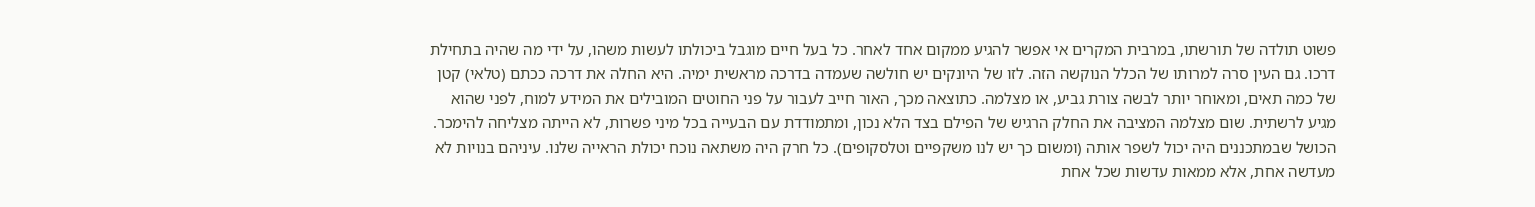פשוט תולדה של תורשתו, במרבית המקרים אי אפשר להגיע ממקום אחד לאחר. כל בעל חיים מוגבל ביכולתו לעשות משהו, על ידי מה שהיה בתחילת דרכו. גם העין סרה למרותו של הכלל הנוקשה הזה. לזו של היונקים יש חולשה שעמדה בדרכה מראשית ימיה. היא החלה את דרכה ככתם (טלאי) קטן של כמה תאים, ומאוחר יותר לבשה צורת גביע, או מצלמה. כתוצאה מכך, האור חייב לעבור על פני החוטים המובילים את המידע למוח, לפני שהוא מגיע לרשתית. שום מצלמה המציבה את החלק הרגיש של הפילם בצד הלא נכון, ומתמודדת עם הבעייה בכל מיני פשרות, לא הייתה מצליחה להימכר. הכושל שבמתכננים היה יכול לשפר אותה (ומשום כך יש לנו משקפיים וטלסקופים). כל חרק היה משתאה נוכח יכולת הראייה שלנו. עיניהם בנויות לא מעדשה אחת, אלא ממאות עדשות שכל אחת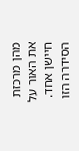מהן מרכזת את האור על חיישן אחד. הסידרה הזו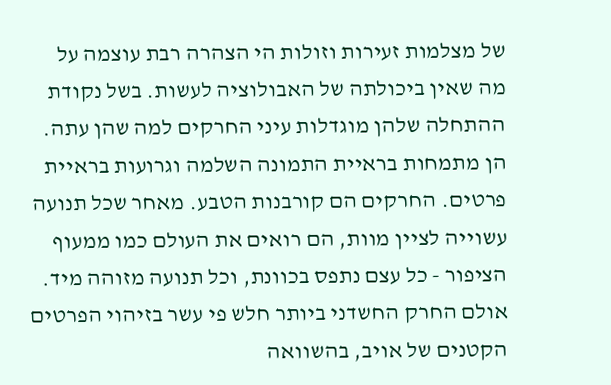של מצלמות זעירות וזולות הי הצהרה רבת עוצמה על מה שאין ביכולתה של האבולוציה לעשות. בשל נקודת ההתחלה שלהן מוגדלות עיני החרקים למה שהן עתה. הן מתמחות בראיית התמונה השלמה וגרועות בראיית פרטים. החרקים הם קורבנות הטבע. מאחר שכל תנועה עשוייה לציין מוות, הם רואים את העולם כמו ממעוף הציפור - כל עצם נתפס בכוונת, וכל תנועה מזוהה מיד. אולם החרק החשדני ביותר חלש פי עשר בזיהוי הפרטים הקטנים של אויב, בהשוואה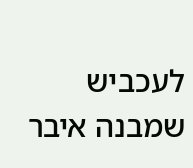לעכביש שמבנה איבר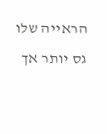הראייה שלו גס יותר אך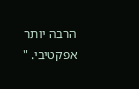הרבה יותר אפקטיבי. "